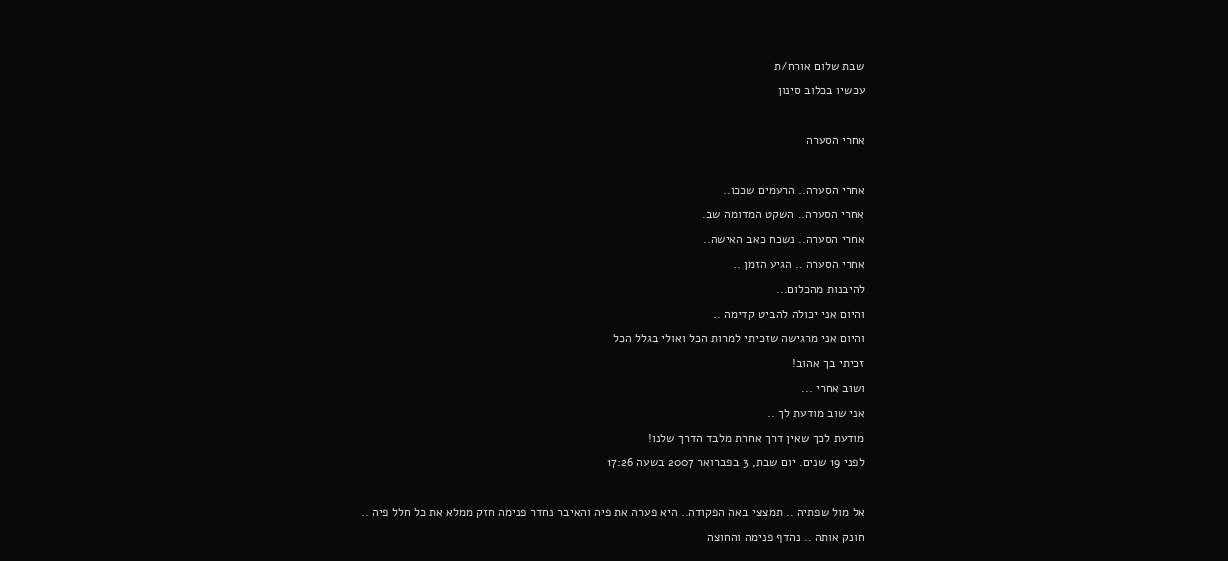שבת שלום אורח/ת
עכשיו בכלוב סינון

אחרי הסערה

אחרי הסערה.. הרעמים שככו..
אחרי הסערה.. השקט המדומה שב.
אחרי הסערה.. נשכח כאב האישה..
אחרי הסערה .. הגיע הזמן ..
להיבנות מהכלום...
והיום אני יכולה להביט קדימה ..
והיום אני מרגישה שזכיתי למרות הכל ואולי בגלל הכל
זכיתי בך אהוב!
ושוב אחרי ...
אני שוב מודעת לך ..
מודעת לכך שאין דרך אחרת מלבד הדרך שלנו!
לפני 19 שנים. יום שבת, 3 בפברואר 2007 בשעה 17:26

אל מול שפתיה .. תמצצי באה הפקודה.. היא פערה את פיה והאיבר נחדר פנימה חזק ממלא את כל חלל פיה ..
חונק אותה .. נהדף פנימה והחוצה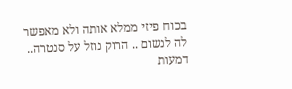בכוח פיזי ממלא אותה ולא מאפשר לה לנשום .. הרוק נוזל על סנטרה.. דמעות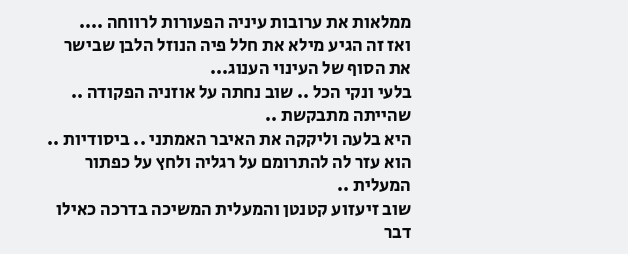ממלאות את ערובות עיניה הפעורות לרווחה ....
ואז זה הגיע מילא את חלל פיה הנוזל הלבן שבישר את הסוף של העינוי הענוג...
בלעי ונקי הכל .. שוב נחתה על אוזניה הפקודה .. שהייתה מתבקשת ..
היא בלעה וליקקה את האיבר האמתני .. ביסודיות ..
הוא עזר לה להתרומם על רגליה ולחץ על כפתור המעלית ..
שוב זיעזוע קטנטן והמעלית המשיכה בדרכה כאילו דבר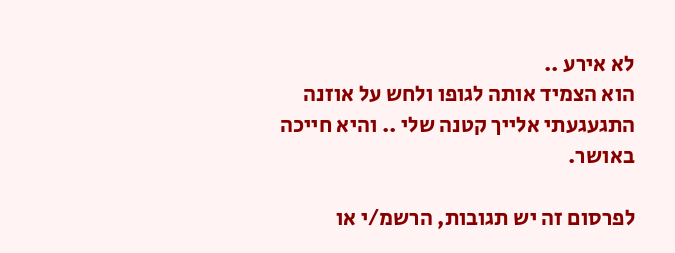לא אירע ..
הוא הצמיד אותה לגופו ולחש על אוזנה התגעגעתי אלייך קטנה שלי .. והיא חייכה באושר.

לפרסום זה יש תגובות, הרשמ/י או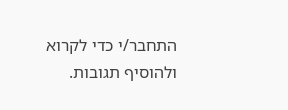התחבר/י כדי לקרוא ולהוסיף תגובות.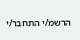הרשמ/י התחבר/י